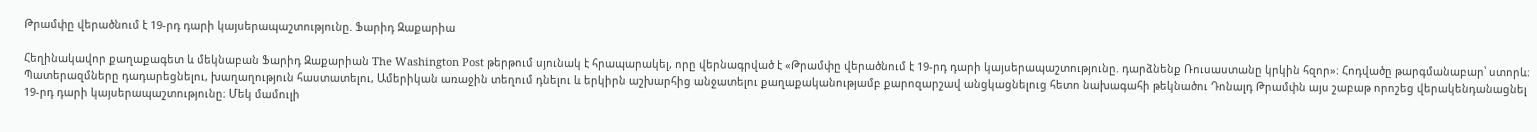Թրամփը վերածնում է 19-րդ դարի կայսերապաշտությունը. Ֆարիդ Զաքարիա

Հեղինակավոր քաղաքագետ և մեկնաբան Ֆարիդ Զաքարիան The Washington Post թերթում սյունակ է հրապարակել, որը վերնագրված է «Թրամփը վերածնում է 19-րդ դարի կայսերապաշտությունը. դարձնենք Ռուսաստանը կրկին հզոր»։ Հոդվածը թարգմանաբար՝ ստորև։
Պատերազմները դադարեցնելու, խաղաղություն հաստատելու, Ամերիկան առաջին տեղում դնելու և երկիրն աշխարհից անջատելու քաղաքականությամբ քարոզարշավ անցկացնելուց հետո նախագահի թեկնածու Դոնալդ Թրամփն այս շաբաթ որոշեց վերակենդանացնել 19-րդ դարի կայսերապաշտությունը։ Մեկ մամուլի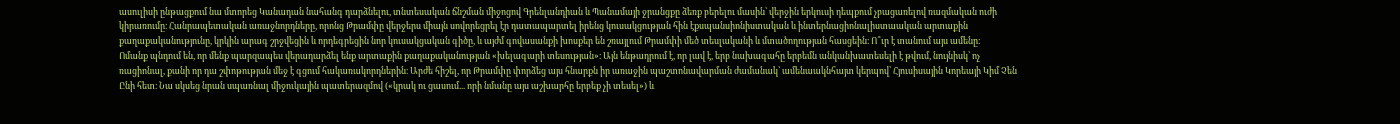ասուլիսի ընթացքում նա մտորեց Կանադան նահանգ դարձնելու, տնտեսական ճնշման միջոցով Գրենլանդիան և Պանամայի ջրանցքը ձեռք բերելու մասին՝ վերջին երկուսի դեպքում չբացառելով ռազմական ուժի կիրառումը։ Հանրապետական առաջնորդները, որոնց Թրամփը վերջերս միայն սովորեցրել էր դատապարտել իրենց կուսակցության հին էքսպանսիոնիստական և ինտերնացիոնալիստաական արտաքին քաղաքականությունը, կրկին արագ շրջվեցին և որդեգրեցին նոր կուսակցական գիծը, և այժմ գովասանքի խոսքեր են շռայլում Թրամփի մեծ տեսլականի և մտածողության հասցեին։ Ո՞ւր է տանում այս ամենը։
Ոմանք պնդում են, որ մենք պարզապես վերադարձել ենք արտաքին քաղաքականության «խելագարի տեսության»։ Այն ենթադրում է, որ լավ է, երբ նախագահը երբեմն անկանխատեսելի է թվում, նույնիսկ՝ ոչ ռացիոնալ, քանի որ դա շփոթության մեջ է գցում հակառակորդներին։ Արժե հիշել, որ Թրամփը փորձեց այս հնարքն իր առաջին պաշտոնավարման ժամանակ՝ ամենաակնհայտ կերպով՝ Հյուսիսային Կորեայի Կիմ Չեն Ընի հետ։ Նա սկսեց նրան սպառնալ միջուկային պատերազմով («կրակ ու ցասում... որի նմանը այս աշխարհը երբեք չի տեսել») և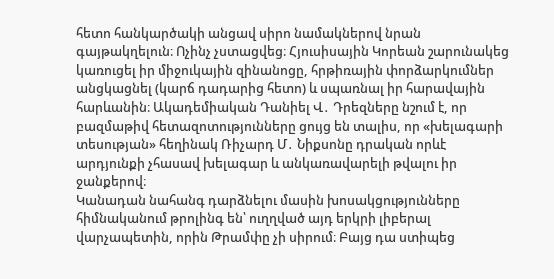հետո հանկարծակի անցավ սիրո նամակներով նրան գայթակղելուն։ Ոչինչ չստացվեց։ Հյուսիսային Կորեան շարունակեց կառուցել իր միջուկային զինանոցը, հրթիռային փորձարկումներ անցկացնել (կարճ դադարից հետո) և սպառնալ իր հարավային հարևանին։ Ակադեմիական Դանիել Վ․ Դրեզները նշում է, որ բազմաթիվ հետազոտությունները ցույց են տալիս, որ «խելագարի տեսության» հեղինակ Ռիչարդ Մ․ Նիքսոնը դրական որևէ արդյունքի չհասավ խելագար և անկառավարելի թվալու իր ջանքերով։
Կանադան նահանգ դարձնելու մասին խոսակցությունները հիմնականում թրոլինգ են՝ ուղղված այդ երկրի լիբերալ վարչապետին, որին Թրամփը չի սիրում։ Բայց դա ստիպեց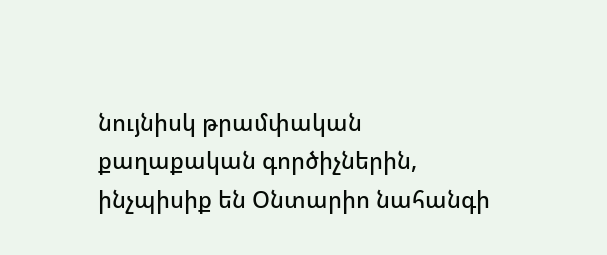նույնիսկ թրամփական քաղաքական գործիչներին, ինչպիսիք են Օնտարիո նահանգի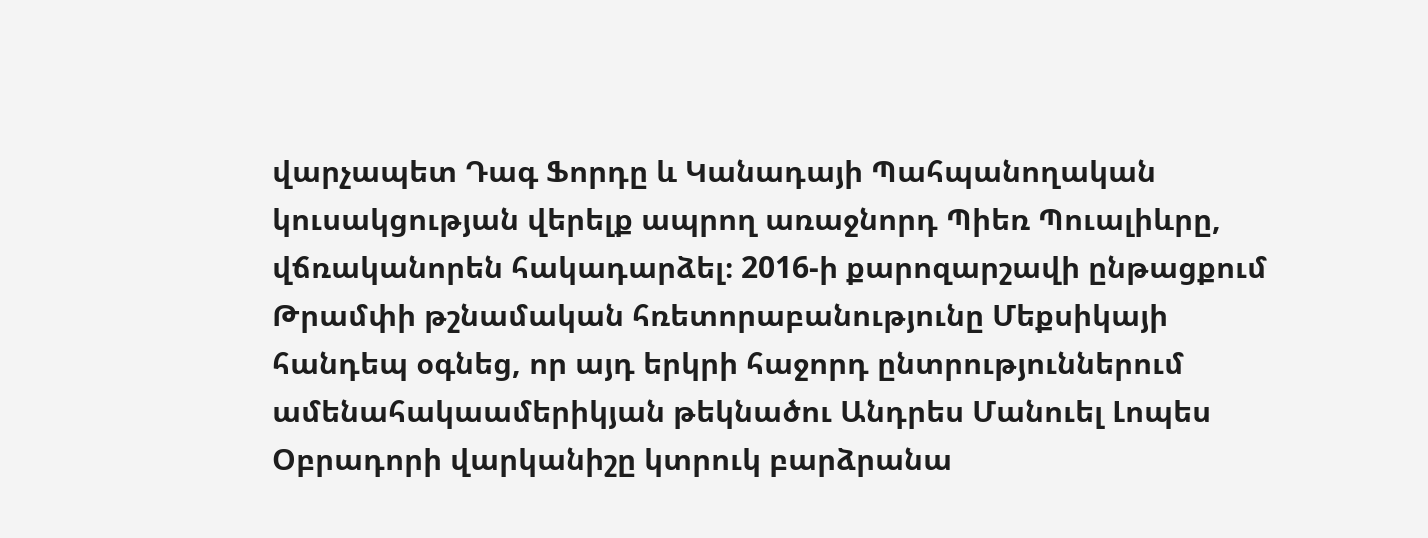վարչապետ Դագ Ֆորդը և Կանադայի Պահպանողական կուսակցության վերելք ապրող առաջնորդ Պիեռ Պուալիևրը, վճռականորեն հակադարձել։ 2016-ի քարոզարշավի ընթացքում Թրամփի թշնամական հռետորաբանությունը Մեքսիկայի հանդեպ օգնեց, որ այդ երկրի հաջորդ ընտրություններում ամենահակաամերիկյան թեկնածու Անդրես Մանուել Լոպես Օբրադորի վարկանիշը կտրուկ բարձրանա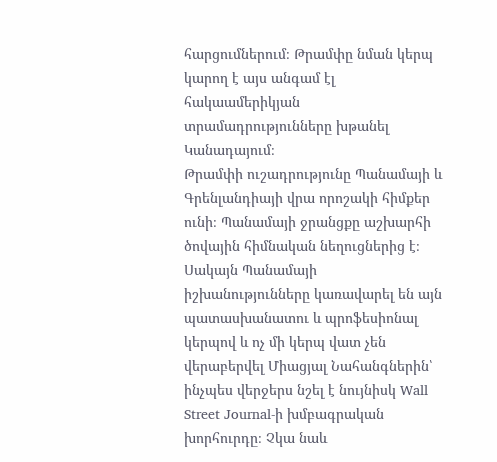հարցումներում։ Թրամփը նման կերպ կարող է այս անգամ էլ հակաամերիկյան տրամադրությունները խթանել Կանադայում։
Թրամփի ուշադրությունը Պանամայի և Գրենլանդիայի վրա որոշակի հիմքեր ունի։ Պանամայի ջրանցքը աշխարհի ծովային հիմնական նեղուցներից է։ Սակայն Պանամայի իշխանությունները կառավարել են այն պատասխանատու և պրոֆեսիոնալ կերպով և ոչ մի կերպ վատ չեն վերաբերվել Միացյալ Նահանգներին՝ ինչպես վերջերս նշել է նույնիսկ Wall Street Journal-ի խմբագրական խորհուրդը։ Չկա նաև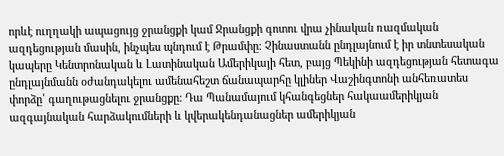որևէ ուղղակի ապացույց ջրանցքի կամ Ջրանցքի գոտու վրա չինական ռազմական ազդեցության մասին, ինչպես պնդում է Թրամփը։ Չինաստանն ընդլայնում է իր տնտեսական կապերը Կենտրոնական և Լատինական Ամերիկայի հետ, բայց Պեկինի ազդեցության հետագա ընդլայնմանն օժանդակելու ամենահեշտ ճանապարհը կլիներ Վաշինգտոնի անհեռատես փորձը՝ գաղութացնելու ջրանցքը։ Դա Պանամայում կհանգեցներ հակաամերիկյան ազգայնական հարձակումների և կվերակենդանացներ ամերիկյան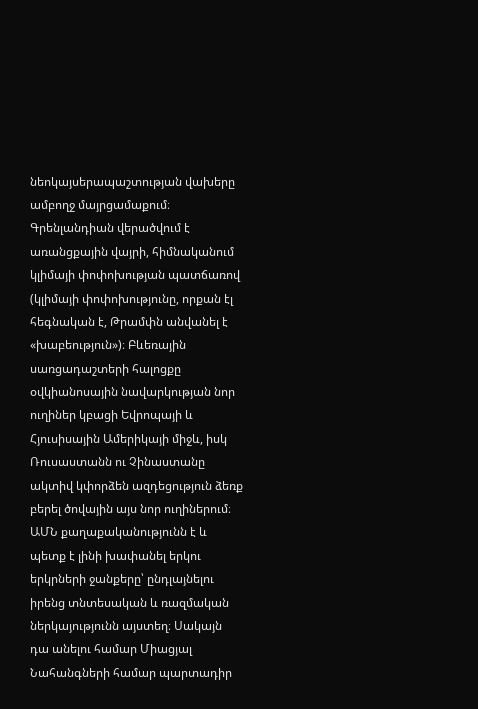նեոկայսերապաշտության վախերը ամբողջ մայրցամաքում։
Գրենլանդիան վերածվում է առանցքային վայրի, հիմնականում կլիմայի փոփոխության պատճառով (կլիմայի փոփոխությունը, որքան էլ հեգնական է, Թրամփն անվանել է «խաբեություն»)։ Բևեռային սառցադաշտերի հալոցքը օվկիանոսային նավարկության նոր ուղիներ կբացի Եվրոպայի և Հյուսիսային Ամերիկայի միջև, իսկ Ռուսաստանն ու Չինաստանը ակտիվ կփորձեն ազդեցություն ձեռք բերել ծովային այս նոր ուղիներում։ ԱՄՆ քաղաքականությունն է և պետք է լինի խափանել երկու երկրների ջանքերը՝ ընդլայնելու իրենց տնտեսական և ռազմական ներկայությունն այստեղ։ Սակայն դա անելու համար Միացյալ Նահանգների համար պարտադիր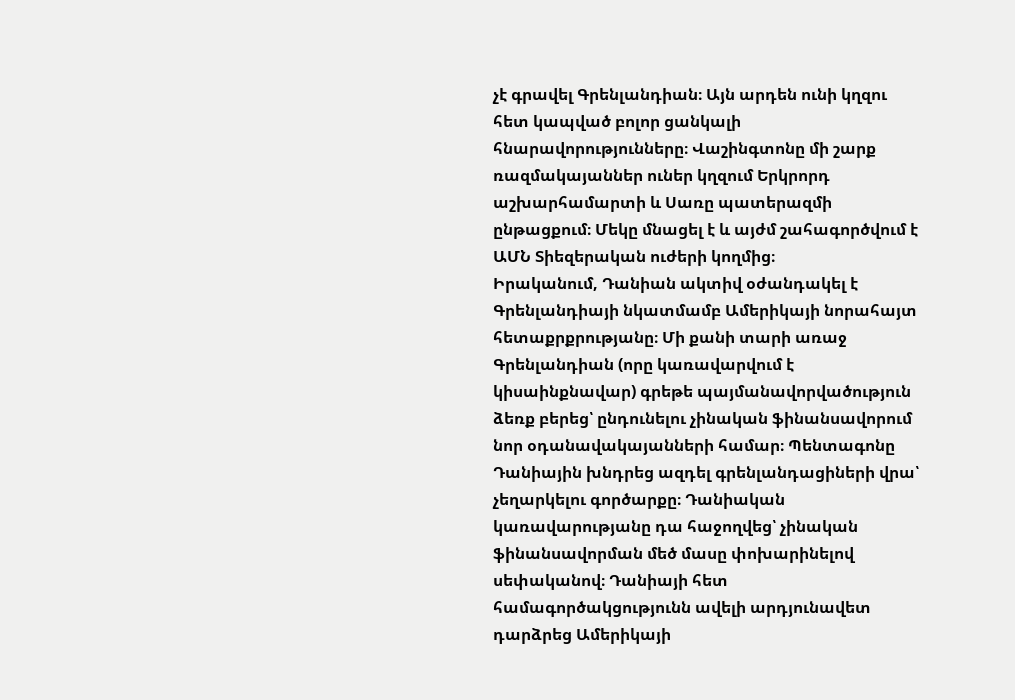չէ գրավել Գրենլանդիան։ Այն արդեն ունի կղզու հետ կապված բոլոր ցանկալի հնարավորությունները։ Վաշինգտոնը մի շարք ռազմակայաններ ուներ կղզում Երկրորդ աշխարհամարտի և Սառը պատերազմի ընթացքում։ Մեկը մնացել է և այժմ շահագործվում է ԱՄՆ Տիեզերական ուժերի կողմից։
Իրականում, Դանիան ակտիվ օժանդակել է Գրենլանդիայի նկատմամբ Ամերիկայի նորահայտ հետաքրքրությանը։ Մի քանի տարի առաջ Գրենլանդիան (որը կառավարվում է կիսաինքնավար) գրեթե պայմանավորվածություն ձեռք բերեց՝ ընդունելու չինական ֆինանսավորում նոր օդանավակայանների համար։ Պենտագոնը Դանիային խնդրեց ազդել գրենլանդացիների վրա՝ չեղարկելու գործարքը։ Դանիական կառավարությանը դա հաջողվեց՝ չինական ֆինանսավորման մեծ մասը փոխարինելով սեփականով։ Դանիայի հետ համագործակցությունն ավելի արդյունավետ դարձրեց Ամերիկայի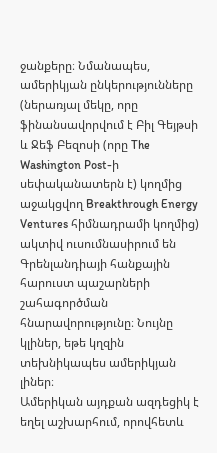ջանքերը։ Նմանապես, ամերիկյան ընկերությունները (ներառյալ մեկը, որը ֆինանսավորվում է Բիլ Գեյթսի և Ջեֆ Բեզոսի (որը The Washington Post-ի սեփականատերն է) կողմից աջակցվող Breakthrough Energy Ventures հիմնադրամի կողմից) ակտիվ ուսումնասիրում են Գրենլանդիայի հանքային հարուստ պաշարների շահագործման հնարավորությունը։ Նույնը կլիներ, եթե կղզին տեխնիկապես ամերիկյան լիներ։
Ամերիկան այդքան ազդեցիկ է եղել աշխարհում, որովհետև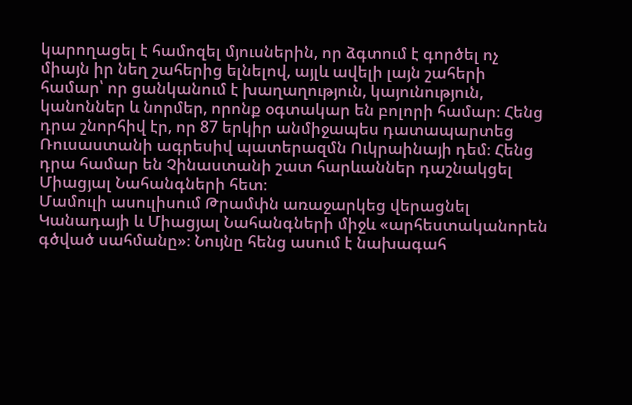կարողացել է համոզել մյուսներին, որ ձգտում է գործել ոչ միայն իր նեղ շահերից ելնելով, այլև ավելի լայն շահերի համար՝ որ ցանկանում է խաղաղություն, կայունություն, կանոններ և նորմեր, որոնք օգտակար են բոլորի համար։ Հենց դրա շնորհիվ էր, որ 87 երկիր անմիջապես դատապարտեց Ռուսաստանի ագրեսիվ պատերազմն Ուկրաինայի դեմ։ Հենց դրա համար են Չինաստանի շատ հարևաններ դաշնակցել Միացյալ Նահանգների հետ։
Մամուլի ասուլիսում Թրամփն առաջարկեց վերացնել Կանադայի և Միացյալ Նահանգների միջև «արհեստականորեն գծված սահմանը»։ Նույնը հենց ասում է նախագահ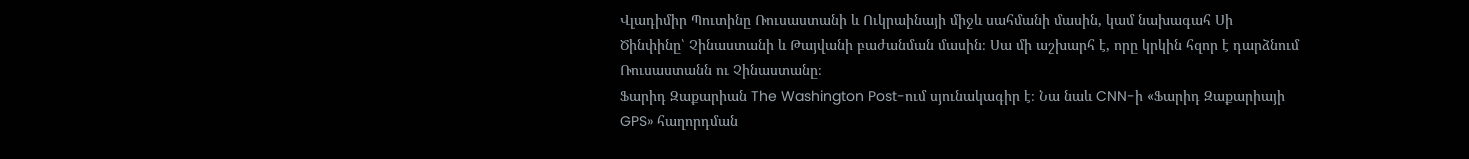Վլադիմիր Պուտինը Ռուսաստանի և Ուկրաինայի միջև սահմանի մասին, կամ նախագահ Սի Ծինփինը՝ Չինաստանի և Թայվանի բաժանման մասին։ Սա մի աշխարհ է, որը կրկին հզոր է դարձնում Ռուսաստանն ու Չինաստանը։
Ֆարիդ Զաքարիան The Washington Post-ում սյունակագիր է։ Նա նաև CNN-ի «Ֆարիդ Զաքարիայի GPS» հաղորդման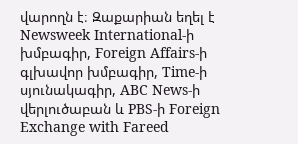վարողն է։ Զաքարիան եղել է Newsweek International-ի խմբագիր, Foreign Affairs-ի գլխավոր խմբագիր, Time-ի սյունակագիր, ABC News-ի վերլուծաբան և PBS-ի Foreign Exchange with Fareed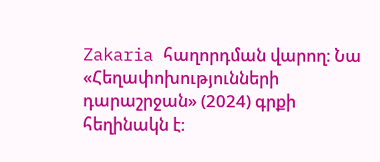Zakaria հաղորդման վարող։ Նա «Հեղափոխությունների դարաշրջան» (2024) գրքի հեղինակն է։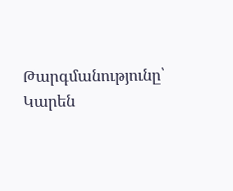Թարգմանությունը՝ Կարեն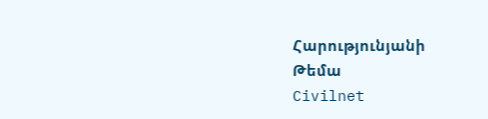Հարությունյանի
Թեմա
Civilnet